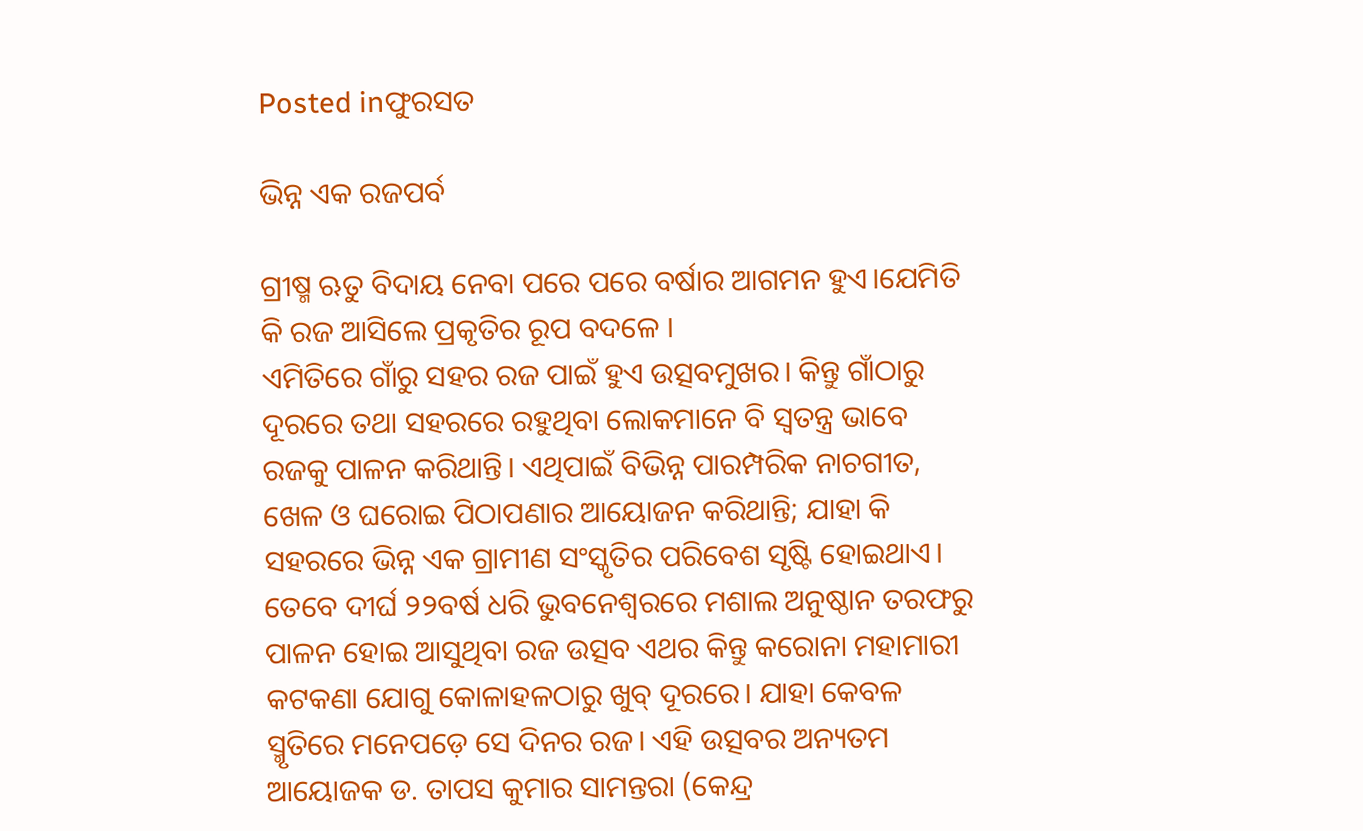Posted inଫୁରସତ

ଭିନ୍ନ ଏକ ରଜପର୍ବ

ଗ୍ରୀଷ୍ମ ଋତୁ ବିଦାୟ ନେବା ପରେ ପରେ ବର୍ଷାର ଆଗମନ ହୁଏ।ଯେମିତି କି ରଜ ଆସିଲେ ପ୍ରକୃତିର ରୂପ ବଦଳେ ।
ଏମିତିରେ ଗାଁରୁ ସହର ରଜ ପାଇଁ ହୁଏ ଉତ୍ସବମୁଖର। କିନ୍ତୁ ଗାଁଠାରୁ ଦୂରରେ ତଥା ସହରରେ ରହୁଥିବା ଲୋକମାନେ ବି ସ୍ବତନ୍ତ୍ର ଭାବେ ରଜକୁ ପାଳନ କରିଥାନ୍ତି। ଏଥିପାଇଁ ବିଭିନ୍ନ ପାରମ୍ପରିକ ନାଚଗୀତ, ଖେଳ ଓ ଘରୋଇ ପିଠାପଣାର ଆୟୋଜନ କରିଥାନ୍ତି; ଯାହା କି ସହରରେ ଭିନ୍ନ ଏକ ଗ୍ରାମୀଣ ସଂସ୍କୃତିର ପରିବେଶ ସୃଷ୍ଟି ହୋଇଥାଏ। ତେବେ ଦୀର୍ଘ ୨୨ବର୍ଷ ଧରି ଭୁବନେଶ୍ୱରରେ ମଶାଲ ଅନୁଷ୍ଠାନ ତରଫରୁ ପାଳନ ହୋଇ ଆସୁଥିବା ରଜ ଉତ୍ସବ ଏଥର କିନ୍ତୁ କରୋନା ମହାମାରୀ କଟକଣା ଯୋଗୁ କୋଳାହଳଠାରୁ ଖୁବ୍‌ ଦୂରରେ। ଯାହା କେବଳ ସ୍ମୃତିରେ ମନେପଡ଼େ ସେ ଦିନର ରଜ। ଏହି ଉତ୍ସବର ଅନ୍ୟତମ ଆୟୋଜକ ଡ. ତାପସ କୁମାର ସାମନ୍ତରା (କେନ୍ଦ୍ର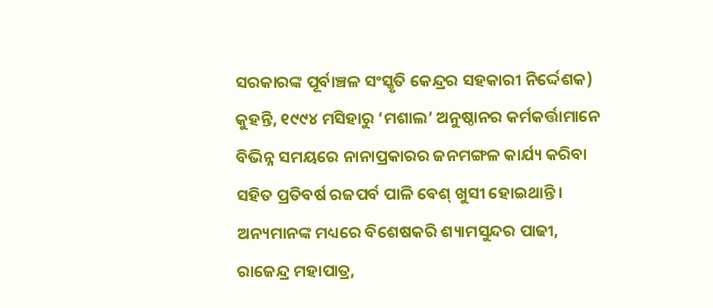ସରକାରଙ୍କ ପୂର୍ବାଞ୍ଚଳ ସଂସ୍କୃତି କେନ୍ଦ୍ରର ସହକାରୀ ନିର୍ଦ୍ଦେଶକ) କୁହନ୍ତି, ୧୯୯୪ ମସିହାରୁ ‘ମଶାଲ’ ଅନୁଷ୍ଠାନର କର୍ମକର୍ତ୍ତାମାନେ ବିଭିନ୍ନ ସମୟରେ ନାନାପ୍ରକାରର ଜନମଙ୍ଗଳ କାର୍ଯ୍ୟ କରିବା ସହିତ ପ୍ରତିବର୍ଷ ରଜପର୍ବ ପାଳି ବେଶ୍‌ ଖୁସୀ ହୋଇଥାନ୍ତି। ଅନ୍ୟମାନଙ୍କ ମଧ୍ୟରେ ବିଶେଷକରି ଶ୍ୟାମସୁନ୍ଦର ପାଢୀ, ରାଜେନ୍ଦ୍ର ମହାପାତ୍ର,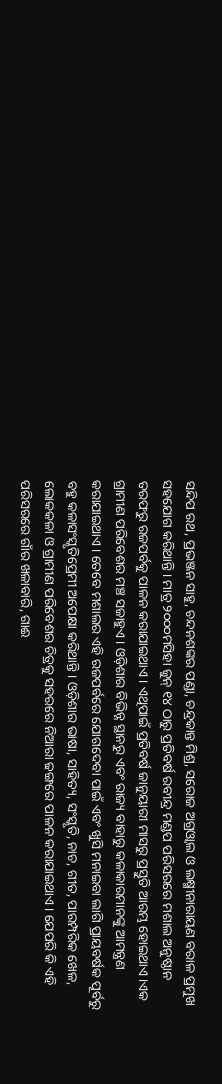ସନ୍ଦିପ ରଥ, ପ୍ରଭଞ୍ଜନ ସାହୁ, ଚନ୍ଦନଶଙ୍କର ପଣ୍ଡା, ଚନ୍ଦ୍ରକାନ୍ତ ମିଶ୍ର, ସରୋଜ ଅଗ୍ରଓ୍ବାଲ ଓ ଲକ୍ଷ୍ମୀନାରାୟଣ ବରାଳ ପ୍ରମୁଖ ସହଯୋଗ କରିଥାନ୍ତି। ମାତ୍ର ୨୦୦୦ମସିହା ଜୁନ୍‌ ୧୪ ଠାରୁ ପ୍ରତିବର୍ଷ ରବୀନ୍ଦ୍ର ମଣ୍ଡପ ପରିସରରେ ମଶାଲ ଅନୁଷ୍ଠାନ ତରଫରୁ ରଜପର୍ବକୁ ପାଳନ କରାଯାଇଥାଏ। ଏଥିପାଇଁ ପ୍ରତିବର୍ଷ ଜାନୁୟାରୀ ମାସରୁ ପ୍ରସ୍ତୁତି ଆରମ୍ଭ ହୋଇଥାଏ।ଏକ ଗ୍ରାମୀଣ ପରିବେଶର ମଞ୍ଚ ସଜାହୁଏ। ଓଡ଼ିଶାର ବିଭିନ୍ନ ସ୍ଥାନରୁ ଏବଂ ରାଜ୍ୟ ବାହାରୁ କଳାକାରମାନଙ୍କୁ ଆମନ୍ତ୍ରଣ କରାଯାଇଥାଏ। ତେବେ ମଶାଲର ଏହି ରଜପର୍ବରେ ଯୋଗଦେବା ପାଇଁ ଏବଂ ଖୁସି ମନାଇବା ଲାଗି ପ୍ରାୟବର୍ଷକ ପୂର୍ବରୁ ବହୁ କଳାସଂସ୍କୃତିପ୍ରେମୀ ଅପେକ୍ଷା କରିଥାନ୍ତି। ଓଡ଼ିଶାର ଭାଷା, ସାହିତ୍ୟ, ସଂସ୍କୃତି, ନାଚ, ଗୀତ, ପାରମ୍ପରିକ ଖେଳ, ଲୋକକଳା ଓ ଗ୍ରାମୀଣ ପରିବେଶର ଚିତ୍ରକୁ ସହରରେ ନିଆରା ଢଙ୍ଗରେ ପାଳନ କରାଯାଇଥାଏ। ଯେପରି କି ଏହି ପରିସରରେ ଗାଁର ଖଳାବାରି, ଗାଈ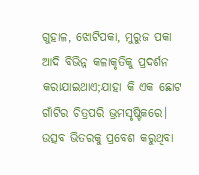ଗୁହାଳ, ଝୋଟିପକା, ମୁରୁଜ ପକା ଆଦି ବିଭିନ୍ନ କଳାକୃତିକୁ ପ୍ରଦର୍ଶନ କରାଯାଇଥାଏ;ଯାହା କି ଏକ ଛୋଟ ଗାଁଟିର ଚିତ୍ରପରି ଭ୍ରମସୃଷ୍ଟିକରେ। ଉତ୍ସବ ଭିତରକୁ ପ୍ରବେଶ କରୁଥିବା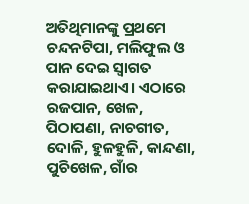ଅତିଥିମାନଙ୍କୁ ପ୍ରଥମେ ଚନ୍ଦନଟିପା, ମଲିଫୁଲ ଓ ପାନ ଦେଇ ସ୍ବାଗତ କରାଯାଇଥାଏ। ଏଠାରେ ରଜପାନ, ଖେଳ, ପିଠାପଣା, ନାଚଗୀତ, ଦୋଳି, ହୁଳହୁଳି, କାନ୍ଦଣା, ପୁଚିଖେଳ, ଗାଁର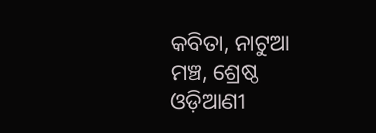କବିତା, ନାଟୁଆ ମଞ୍ଚ, ଶ୍ରେଷ୍ଠ ଓଡ଼ିଆଣୀ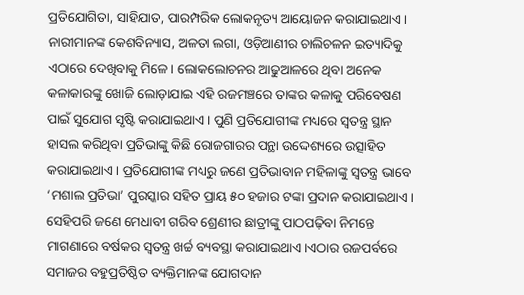ପ୍ରତିଯୋଗିତା, ସାହିଯାତ, ପାରମ୍ପରିକ ଲୋକନୃତ୍ୟ ଆୟୋଜନ କରାଯାଇଥାଏ। ନାରୀମାନଙ୍କ କେଶବିନ୍ୟାସ, ଅଳତା ଲଗା, ଓଡ଼ିଆଣୀର ଚାଲିଚଳନ ଇତ୍ୟାଦିକୁ ଏଠାରେ ଦେଖିବାକୁ ମିଳେ। ଲୋକଲୋଚନର ଆଢୁଆଳରେ ଥିବା ଅନେକ କଳାକାରଙ୍କୁ ଖୋଜି ଲୋଡ଼ାଯାଇ ଏହି ରଜମଞ୍ଚରେ ତାଙ୍କର କଳାକୁ ପରିବେଷଣ ପାଇଁ ସୁଯୋଗ ସୃଷ୍ଟି କରାଯାଇଥାଏ। ପୁଣି ପ୍ରତିଯୋଗୀଙ୍କ ମଧ୍ୟରେ ସ୍ବତନ୍ତ୍ର ସ୍ଥାନ ହାସଲ କରିଥିବା ପ୍ରତିଭାଙ୍କୁ କିଛି ରୋଜଗାରର ପନ୍ଥା ଉଦ୍ଦେଶ୍ୟରେ ଉତ୍ସାହିତ କରାଯାଇଥାଏ। ପ୍ରତିଯୋଗୀଙ୍କ ମଧ୍ୟରୁ ଜଣେ ପ୍ରତିଭାବାନ ମହିଳାଙ୍କୁ ସ୍ବତନ୍ତ୍ର ଭାବେ ‘ମଶାଲ ପ୍ରତିଭା’ ପୁରସ୍କାର ସହିତ ପ୍ରାୟ ୫୦ ହଜାର ଟଙ୍କା ପ୍ରଦାନ କରାଯାଇଥାଏ। ସେହିପରି ଜଣେ ମେଧାବୀ ଗରିବ ଶ୍ରେଣୀର ଛାତ୍ରୀଙ୍କୁ ପାଠପଢ଼ିବା ନିମନ୍ତେ ମାଗଣାରେ ବର୍ଷକର ସ୍ବତନ୍ତ୍ର ଖର୍ଚ୍ଚ ବ୍ୟବସ୍ଥା କରାଯାଇଥାଏ।ଏଠାର ରଜପର୍ବରେ ସମାଜର ବହୁପ୍ରତିଷ୍ଠିତ ବ୍ୟକ୍ତିମାନଙ୍କ ଯୋଗଦାନ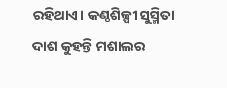ରହିଥାଏ। କଣ୍ଠଶିଳ୍ପୀ ସୁସ୍ମିତା ଦାଶ କୁହନ୍ତି ମଶାଲର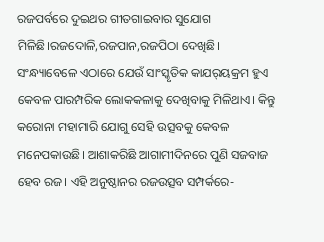ରଜପର୍ବରେ ଦୁଇଥର ଗୀତଗାଇବାର ସୁଯୋଗ ମିଳିଛି।ରଜଦୋଳି,ରଜପାନ,ରଜପିଠା ଦେଖିଛି। ସଂନ୍ଧ୍ୟାବେଳେ ଏଠାରେ ଯେଉଁ ସାଂସ୍କୃତିକ କାଯର୍‌ୟକ୍ରମ ହୁଏ କେବଳ ପାରମ୍ପରିକ ଲୋକକଳାକୁ ଦେଖିବାକୁ ମିଳିଥାଏ। କିନ୍ତୁ କରୋନା ମହାମାରି ଯୋଗୁ ସେହି ଉତ୍ସବକୁ କେବଳ ମନେପକାଉଛି। ଆଶାକରିଛି ଆଗାମୀଦିନରେ ପୁଣି ସଜବାଜ ହେବ ରଜ। ଏହି ଅନୁଷ୍ଠାନର ରଜଉତ୍ସବ ସମ୍ପର୍କରେ-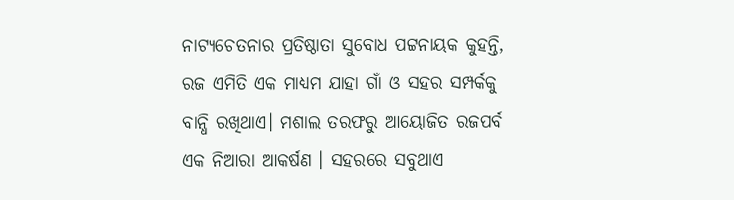ନାଟ୍ୟଚେତନାର ପ୍ରତିଷ୍ଠାତା ସୁବୋଧ ପଟ୍ଟନାୟକ କୁହନ୍ତି, ରଜ ଏମିତି ଏକ ମାଧ୍ୟମ ଯାହା ଗାଁ ଓ ସହର ସମ୍ପର୍କକୁ ବାନ୍ଧି ରଖିଥାଏ। ମଶାଲ ତରଫରୁ ଆୟୋଜିତ ରଜପର୍ବ ଏକ ନିଆରା ଆକର୍ଷଣ । ସହରରେ ସବୁଥାଏ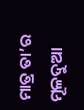ମାତ୍ର ତା’ର ମୂଳଦୁଆ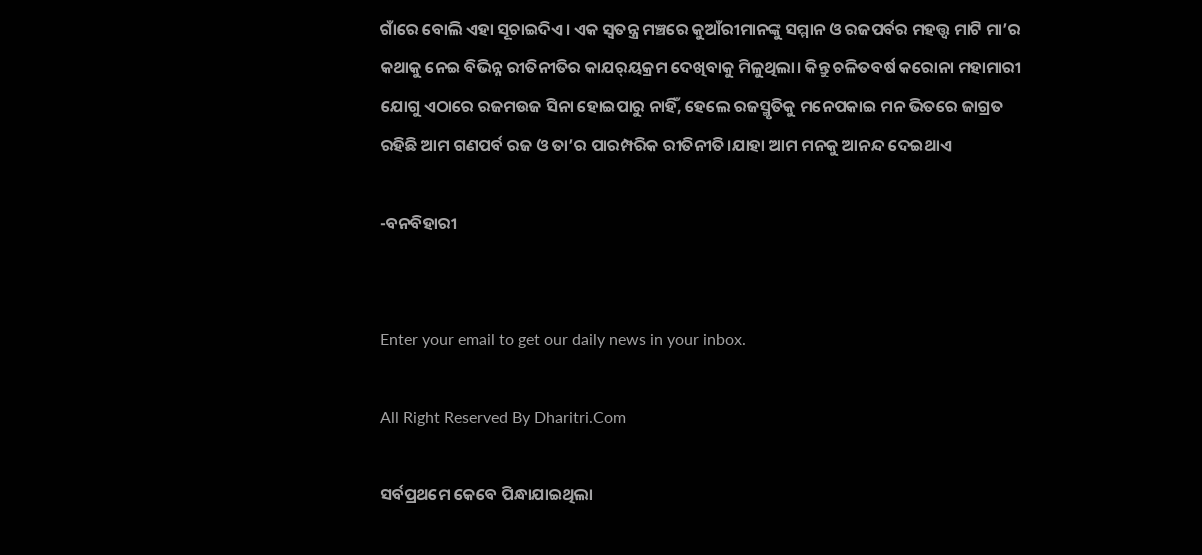ଗାଁରେ ବୋଲି ଏହା ସୂଚାଇଦିଏ। ଏକ ସ୍ବତନ୍ତ୍ର ମଞ୍ଚରେ କୁଆଁରୀମାନଙ୍କୁ ସମ୍ମାନ ଓ ରଜପର୍ବର ମହତ୍ତ୍ୱ ମାଟି ମା’ର କଥାକୁ ନେଇ ବିଭିନ୍ନ ରୀତିନୀତିର କାଯର୍‌ୟକ୍ରମ ଦେଖିବାକୁ ମିଳୁଥିଲା। କିନ୍ତୁ ଚଳିତବର୍ଷ କରୋନା ମହାମାରୀ ଯୋଗୁ ଏଠାରେ ରଜମଉଜ ସିନା ହୋଇପାରୁ ନାହିଁ, ହେଲେ ରଜସ୍ମୃତିକୁ ମନେପକାଇ ମନ ଭିତରେ ଜାଗ୍ରତ ରହିଛି ଆମ ଗଣପର୍ବ ରଜ ଓ ତା’ର ପାରମ୍ପରିକ ରୀତିନୀତି।ଯାହା ଆମ ମନକୁ ଆନନ୍ଦ ଦେଇଥାଏ

-ବନବିହାରୀ


Enter your email to get our daily news in your inbox.

All Right Reserved By Dharitri.Com

ସର୍ବପ୍ରଥମେ କେବେ ପିନ୍ଧାଯାଇଥିଲା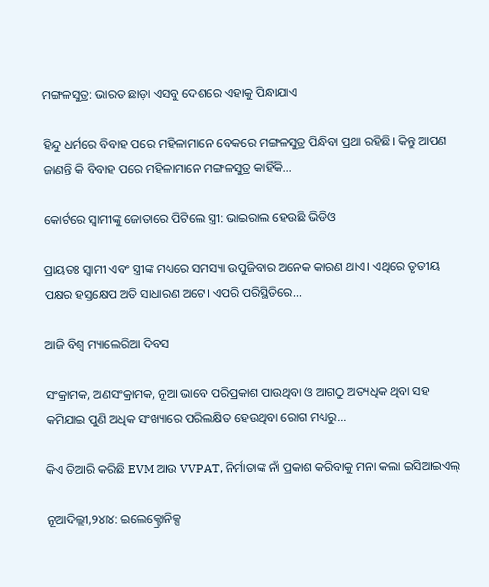ମଙ୍ଗଳସୁତ୍ର: ଭାରତ ଛାଡ଼ା ଏସବୁ ଦେଶରେ ଏହାକୁ ପିନ୍ଧାଯାଏ

ହିନ୍ଦୁ ଧର୍ମରେ ବିବାହ ପରେ ମହିଳାମାନେ ବେକରେ ମଙ୍ଗଳସୁତ୍ର ପିନ୍ଧିବା ପ୍ରଥା ରହିଛି। କିନ୍ତୁ ଆପଣ ଜାଣନ୍ତି କି ବିବାହ ପରେ ମହିଳାମାନେ ମଙ୍ଗଳସୁତ୍ର କାହିଁକି...

କୋର୍ଟରେ ସ୍ବାମୀଙ୍କୁ ଜୋତାରେ ପିଟିଲେ ସ୍ତ୍ରୀ: ଭାଇରାଲ ହେଉଛି ଭିଡିଓ

ପ୍ରାୟତଃ ସ୍ବାମୀ ଏବଂ ସ୍ତ୍ରୀଙ୍କ ମଧ୍ୟରେ ସମସ୍ୟା ଉପୁଜିବାର ଅନେକ କାରଣ ଥାଏ। ଏଥିରେ ତୃତୀୟ ପକ୍ଷର ହସ୍ତକ୍ଷେପ ଅତି ସାଧାରଣ ଅଟେ। ଏପରି ପରିସ୍ଥିତିରେ...

ଆଜି ବିଶ୍ୱ ମ୍ୟାଲେରିଆ ଦିବସ

ସଂକ୍ରାମକ, ଅଣସଂକ୍ରାମକ, ନୂଆ ଭାବେ ପରିପ୍ରକାଶ ପାଉଥିବା ଓ ଆଗଠୁ ଅତ୍ୟଧିକ ଥିବା ସହ କମିଯାଇ ପୁଣି ଅଧିକ ସଂଖ୍ୟାରେ ପରିଲକ୍ଷିତ ହେଉଥିବା ରୋଗ ମଧ୍ୟରୁ...

କିଏ ତିଆରି କରିଛି EVM ଆଉ VVPAT, ନିର୍ମାତାଙ୍କ ନାଁ ପ୍ରକାଶ କରିବାକୁ ମନା କଲା ଇସିଆଇଏଲ୍‌

ନୂଆଦିଲ୍ଲୀ,୨୪ା୪: ଇଲେକ୍ଟ୍ରୋନିକ୍ସ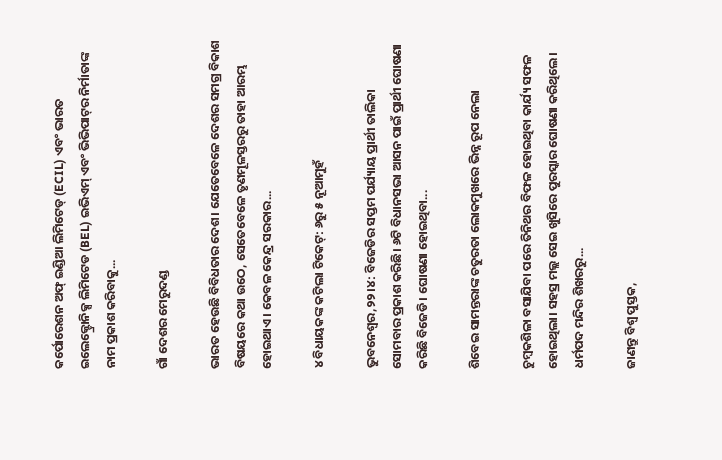କର୍ପୋରେଶନ ଅଫ୍‌ ଇଣ୍ଡିଆ ଲିମିଟେଡ୍‌ (ECIL) ଏବଂ ଭାରତ ଇଲେକ୍ଟ୍ରୋନିକ୍ସ ଲିମିଟେଡ (BEL) ଇଭିଏମ୍‌ ଏବଂ ଭିଭିପାଟ୍‌ର ନିର୍ମାତାଙ୍କ ନାମ ପ୍ରକାଶ କରିବାକୁ...

ଗାଁ ଦେଶର ମେରୁଦଣ୍ଡ

ଭାରତ ହେଉଛି ବିବିଧତାର ଦେଶ। ଯେତେବେଳେ ଦେଶର ସମଗ୍ର ବିକାଶ ବିଷୟରେ କଥା ଉଠେ, ସେତେବେଳେ ତୃଣମୂଳସ୍ତରରୁ ତାହା ଆରମ୍ଭ ହୋଇଥାଏ। କେବଳ କେନ୍ଦ୍ର ସରକାର...

୪ ବିଧାୟକଙ୍କ କଟିଲା ଟିକେଟ୍‌: ୬ରୁ ୫ ନୂଆମୁହଁ

ଭୁବନେଶ୍ୱର,୨୨।୪: ବିଜେଡିର ସପ୍ତମ ପର୍ଯ୍ୟାୟ ପ୍ରାର୍ଥୀ ତାଲିକା ସୋମବାର ପ୍ରକାଶ କରିଛି। ୬ଟି ବିଧାନସଭା ଆସନ ପାଇଁ ପ୍ରାର୍ଥୀ ଘୋଷଣା କରିଛି ବିଜେଡି। ଘୋଷଣା ହୋଇଥିବା...

ଶିବେଇ ସାମନ୍ତରାଙ୍କ ଚତୁରତା ଲୋକମୁଖରେ ଭିନ୍ନ ରୂପ ନେଲା

ଚୁମ୍ବକଶିଳା ବସାଯିବା ପରେ ତିନିଥର ବିଫଳ ହୋଇଥିବା କାର୍ଯ୍ୟ ସଫଳ ହୋଇଥିଲା। ସହସ୍ର ମଲ୍ଲ ସେଇ ଖୁସିରେ ପୁରସ୍କାର ଘୋଷଣା କରିଥିଲେ। ଧର୍ମପଦ ମନ୍ଦିର ଶିଖରରୁ...

ଜାଣନ୍ତୁ ବିଶ୍ୱ ପୁସ୍ତକ,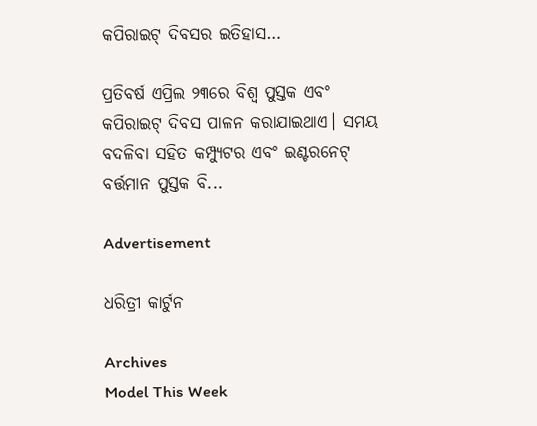କପିରାଇଟ୍‌ ଦିବସର ଇତିହାସ…

ପ୍ରତିବର୍ଷ ଏପ୍ରିଲ ୨୩ରେ ବିଶ୍ୱ ପୁସ୍ତକ ଏବଂ କପିରାଇଟ୍‌ ଦିବସ ପାଳନ କରାଯାଇଥାଏ। ସମୟ ବଦଳିବା ସହିତ କମ୍ପ୍ୟୁଟର ଏବଂ ଇଣ୍ଟରନେଟ୍‌ ବର୍ତ୍ତମାନ ପୁସ୍ତକ ବି...

Advertisement

ଧରିତ୍ରୀ କାର୍ଟୁନ

Archives
Model This Week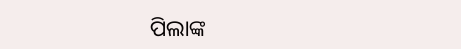ପିଲାଙ୍କ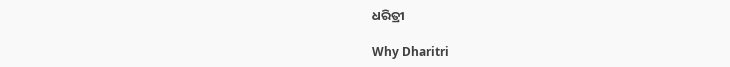ଧରିତ୍ରୀ

Why Dharitri